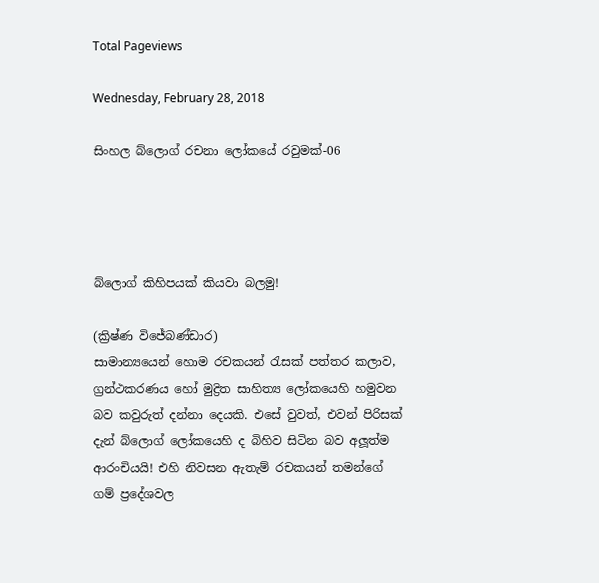Total Pageviews

Wednesday, February 28, 2018

සිංහල බ්ලොග් රචනා ලෝකයේ රවුමක්-06




බ්ලොග් කිහිපයක් කියවා බලමු!

(ක්‍රිෂ්ණ විජේබණ්ඩාර)
සාමාන්‍යයෙන් හොම රචකයන් රැසක් පත්තර කලාව, ග්‍රන්ථකරණය හෝ මුද්‍රිත සාහිත්‍ය ලෝකයෙහි හමුවන බව කවුරුත් දන්නා දෙයකි. එසේ වුවත්, එවන් පිරිසක් දැන් බ්ලොග් ලෝකයෙහි ද බිහිව සිටින බව අලූත්ම ආරංචියයි! එහි නිවසන ඇතැම් රචකයන් තමන්ගේ ගම් ප්‍රදේශවල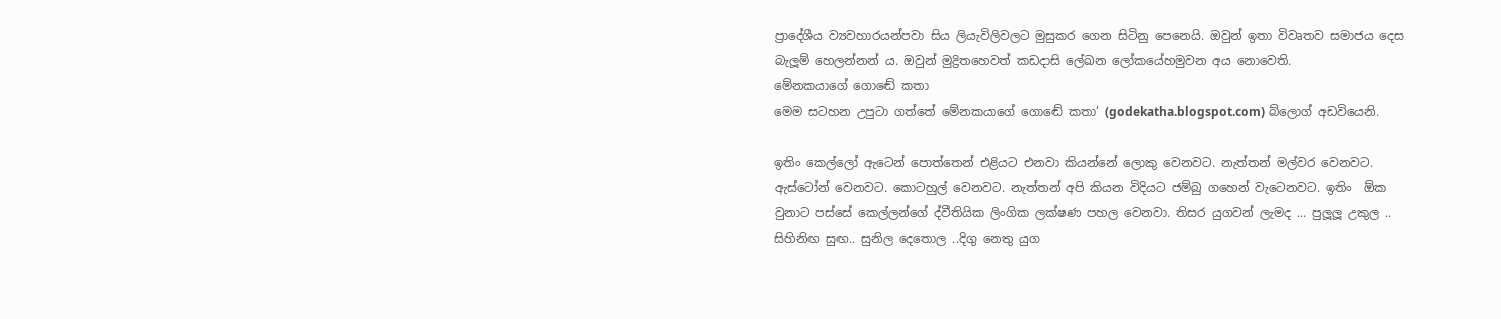ප්‍රාදේශීය ව්‍යවහාරයන්පවා සිය ලියැවිලිවලට මුසුකර ගෙන සිටිනු පෙනෙයි. ඔවුන් ඉතා විවෘතව සමාජය දෙස බැලූම් හෙලන්නන් ය. ඔවුන් මුද්‍රිතහෙවත් කඩදාසි ලේඛන ලෝකයේහමුවන අය නොවෙති.
මේනකයාගේ ගොඬේ කතා
මෙම සටහන උපුටා ගත්තේ මේනකයාගේ ගොඬේ කතා’ (godekatha.blogspot.com) බ්ලොග් අඩවියෙනි.

ඉතිං කෙල්ලෝ ඇටෙන් පොත්තෙන් එළියට එනවා කියන්නේ ලොකු වෙනවට. නැත්තන් මල්වර වෙනවට. ඇස්ටෝන් වෙනවට. කොටහුල් වෙනවට. නැත්තන් අපි කියන විදියට ජම්බු ගහෙන් වැටෙනවට. ඉතිං  ඕක වුනාට පස්සේ කෙල්ලන්ගේ ද්වීතියික ලිංගික ලක්ෂණ පහල වෙනවා. තිසර යුගවන් ලැමද ... පුලූලූ උකුල .. සිහිනිඟ සුඟ.. සුනිල දෙතොල ..දිගු නෙතු යුග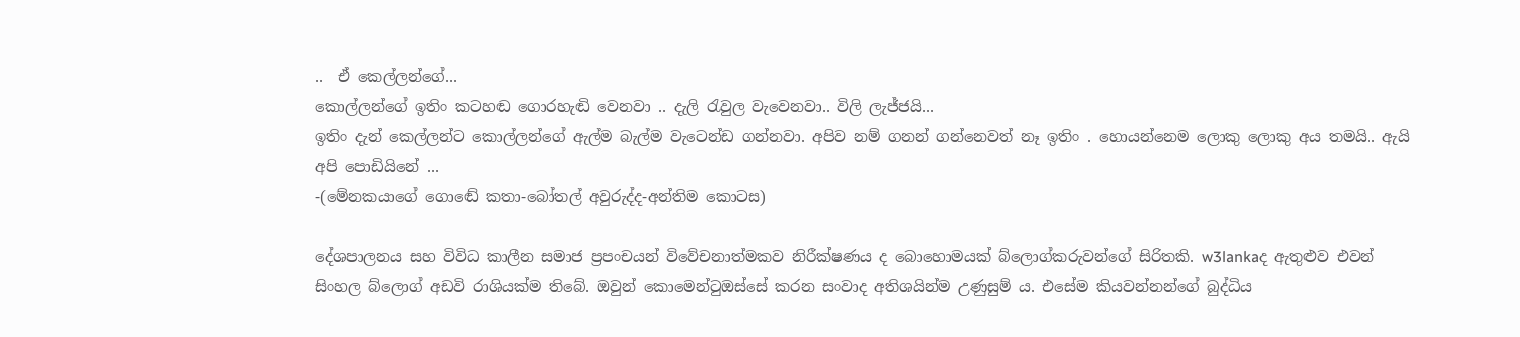..  ඒ කෙල්ලන්ගේ...
කොල්ලන්ගේ ඉතිං කටහඬ ගොරහැඬි වෙනවා .. දැලි රැවුල වැවෙනවා.. විලි ලැජ්ජයි...
ඉතිං දැන් කෙල්ලන්ට කොල්ලන්ගේ ඇල්ම බැල්ම වැටෙන්ඩ ගන්නවා. අපිව නම් ගනන් ගන්නෙවත් නෑ ඉතිං . හොයන්නෙම ලොකු ලොකු අය තමයි.. ඇයි අපි පොඩියිනේ ...
-(මේනකයාගේ ගොඬේ කතා-බෝතල් අවුරුද්ද-අන්තිම කොටස)

දේශපාලනය සහ විවිධ කාලීන සමාජ ප්‍රපංචයන් විවේචනාත්මකව නිරීක්ෂණය ද බොහොමයක් බ්ලොග්කරුවන්ගේ සිරිතකි. w3lankaද ඇතුළුව එවන් සිංහල බ්ලොග් අඩවි රාශියක්ම තිබේ. ඔවුන් කොමෙන්ටුඔස්සේ කරන සංවාද අතිශයින්ම උණුසුම් ය. එසේම කියවන්නන්ගේ බුද්ධිය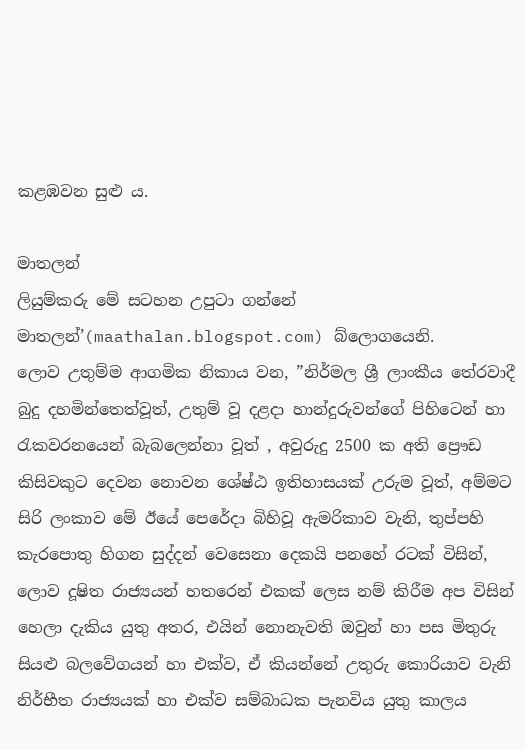කළඹවන සුළු ය.

මාතලන්
ලියුම්කරු මේ සටහන උපුටා ගන්නේ මාතලන්’(maathalan.blogspot.com) බ්ලොගයෙනි.
ලොව උතුම්ම ආගමික නිකාය වන, ”නිර්මල ශ්‍රී ලාංකීය තේරවාදී බුදු දහමින්තෙත්වූත්, උතුම් වූ දළදා හාන්දුරුවන්ගේ පිහිටෙන් හා රැකවරනයෙන් බැබලෙන්නා වූත් , අවුරුදු 2500 ක අති ප්‍රෞඩ කිසිවකුට දෙවන නොවන ශේෂ්ඨ ඉතිහාසයක් උරුම වූත්, අම්මට සිරි ලංකාව මේ ඊයේ පෙරේදා බිහිවූ ඇමරිකාව වැනි, තුප්පහි කැරපොතු හිගන සුද්දන් වෙසෙනා දෙකයි පනහේ රටක් විසින්, ලොව දූෂිත රාජ්‍යයන් හතරෙන් එකක් ලෙස නම් කිරීම අප විසින් හෙලා දැකිය යුතු අතර, එයින් නොනැවති ඔවුන් හා පස මිතුරු සියළු බලවේගයන් හා එක්ව, ඒ කියන්නේ උතුරු කොරියාව වැනි නිර්භීත රාජ්‍යයක් හා එක්ව සම්බාධක පැනවිය යුතු කාලය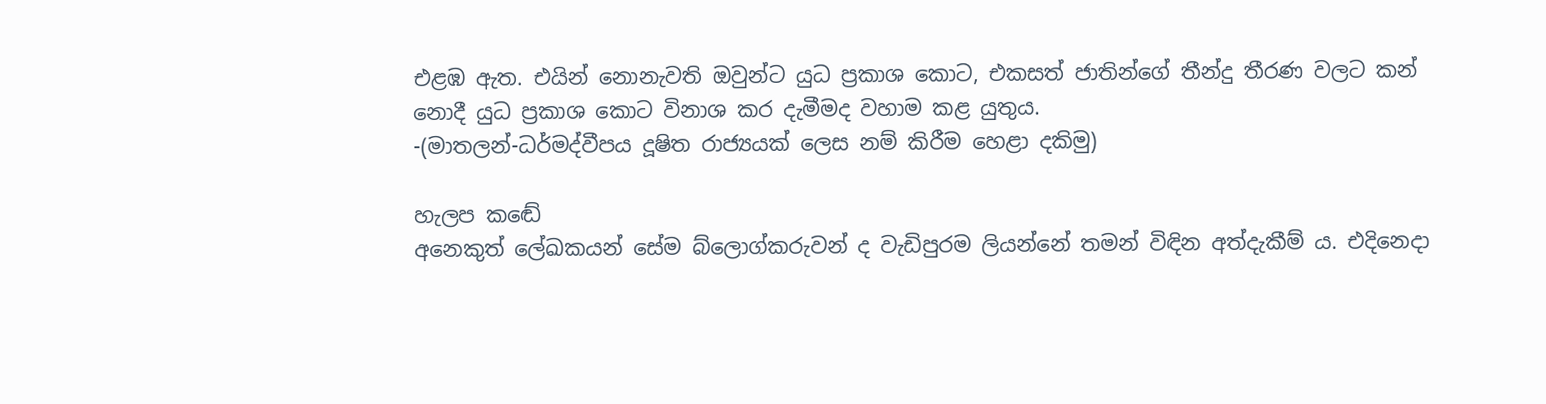එළඹ ඇත. එයින් නොනැවති ඔවුන්ට යුධ ප්‍රකාශ කොට, එකසත් ජාතින්ගේ තීන්දු තීරණ වලට කන් නොදී යුධ ප්‍රකාශ කොට විනාශ කර දැමීමද වහාම කළ යුතුය.
-(මාතලන්-ධර්මද්වීපය දූෂිත රාජ්‍යයක් ලෙස නම් කිරීම හෙළා දකිමු)

හැලප කඬේ
අනෙකුත් ලේඛකයන් සේම බ්ලොග්කරුවන් ද වැඩිපුරම ලියන්නේ තමන් විඳින අත්දැකීම් ය. එදිනෙදා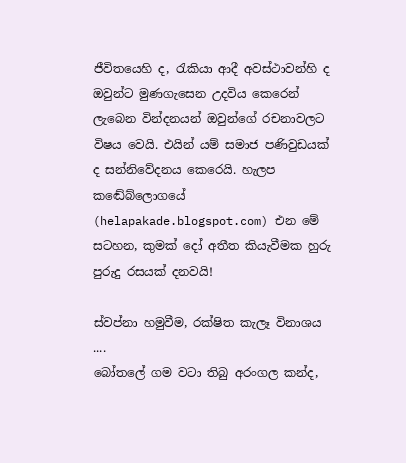ජීවිතයෙහි ද, රැකියා ආදී අවස්ථාවන්හි ද ඔවුන්ට මුණගැසෙන උදවිය කෙරෙන් ලැබෙන වින්දනයන් ඔවුන්ගේ රචනාවලට විෂය වෙයි. එයින් යම් සමාජ පණිවුඩයක් ද සන්නිවේදනය කෙරෙයි. හැලප කඬේබ්ලොගයේ (helapakade.blogspot.com) එන මේ සටහන, කුමක් දෝ අතීත කියැවීමක හුරු පුරුදු රසයක් දනවයි!

ස්වප්නා හමුවීම, රක්ෂිත කැලෑ විනාශය ....
බෝතලේ ගම වටා තිබු අරංගල කන්ද,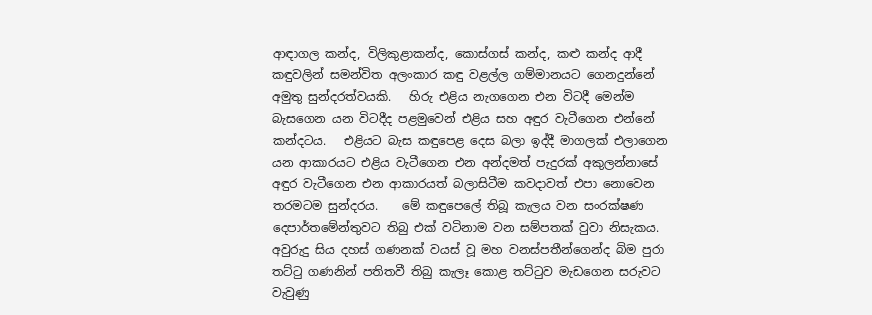ආඳාගල කන්ද, විලිකුළාකන්ද, කොස්ගස් කන්ද, කළු කන්ද ආදී කඳුවලින් සමන්විත අලංකාර කඳු වළල්ල ගම්මානයට ගෙනදුන්නේ අමුතු සුන්දරත්වයකි.   හිරු එළිය නැගගෙන එන විටදී මෙන්ම බැසගෙන යන විටදීද පළමුවෙන් එළිය සහ අඳුර වැටීගෙන එන්නේ කන්දටය.   එළියට බැස කඳුපෙළ දෙස බලා ඉද්දී මාගලක් එලාගෙන යන ආකාරයට එළිය වැටීගෙන එන අන්දමත් පැදුරක් අකුලන්නාසේ අඳුර වැටීගෙන එන ආකාරයත් බලාසිටීම කවදාවත් එපා නොවෙන තරමටම සුන්දරය.    මේ කඳුපෙලේ තිබූ කැලය වන සංරක්ෂණ දෙපාර්තමේන්තුවට තිබු එක් වටිනාම වන සම්පතක් වුවා නිසැකය.     අවුරුදු සිය දහස් ගණනක් වයස් වූ මහ වනස්පතීන්ගෙන්ද බිම පුරා තට්ටු ගණනින් පතිතවී තිබු කැලෑ කොළ තට්ටුව මැඩගෙන සරුවට වැවුණු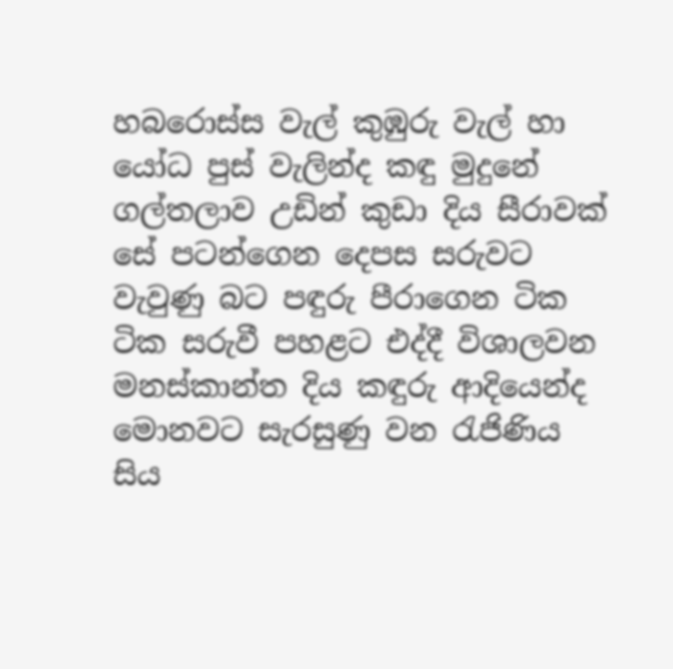හබරොස්ස වැල් කුඹුරු වැල් හා යෝධ පුස් වැලින්ද කඳු මුදුනේ ගල්තලාව උඩින් කුඩා දිය සීරාවක් සේ පටන්ගෙන දෙපස සරුවට වැවුණු බට පඳුරු පීරාගෙන ටික ටික සරුවී පහළට එද්දී විශාලවන මනස්කාන්ත දිය කඳුරු ආදියෙන්ද මොනවට සැරසුණු වන රැජිණිය සිය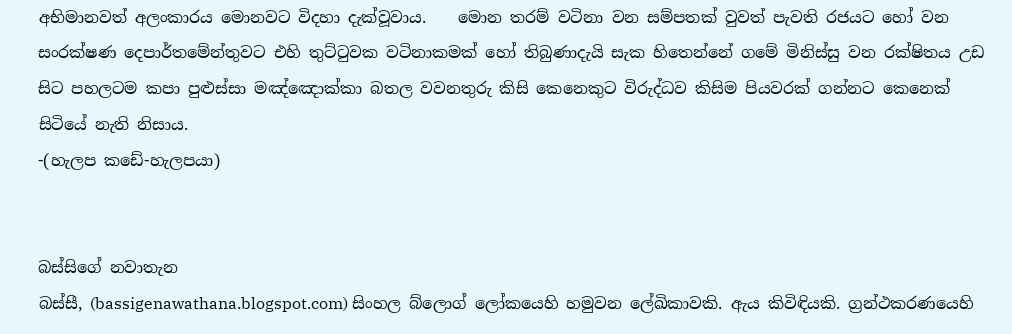අභිමානවත් අලංකාරය මොනවට විදහා දැක්වූවාය.    මොන තරම් වටිනා වන සම්පතක් වුවත් පැවති රජයට හෝ වන සංරක්ෂණ දෙපාර්තමේන්තුවට එහි තුට්ටුවක වටිනාකමක් හෝ තිබුණාදැයි සැක හිතෙන්නේ ගමේ මිනිස්සු වන රක්ෂිතය උඩ සිට පහලටම කපා පුළුස්සා මඤ්ඤොක්කා බතල වවනතුරු කිසි කෙනෙකුට විරුද්ධව කිසිම පියවරක් ගන්නට කෙනෙක් සිටියේ නැති නිසාය.
-(හැලප කඩේ-හැලපයා)


බස්සිගේ නවාතැන
බස්සී, (bassigenawathana.blogspot.com) සිංහල බ්ලොග් ලෝකයෙහි හමුවන ලේඛිකාවකි. ඇය කිවිඳියකි. ග්‍රන්ථකරණයෙහි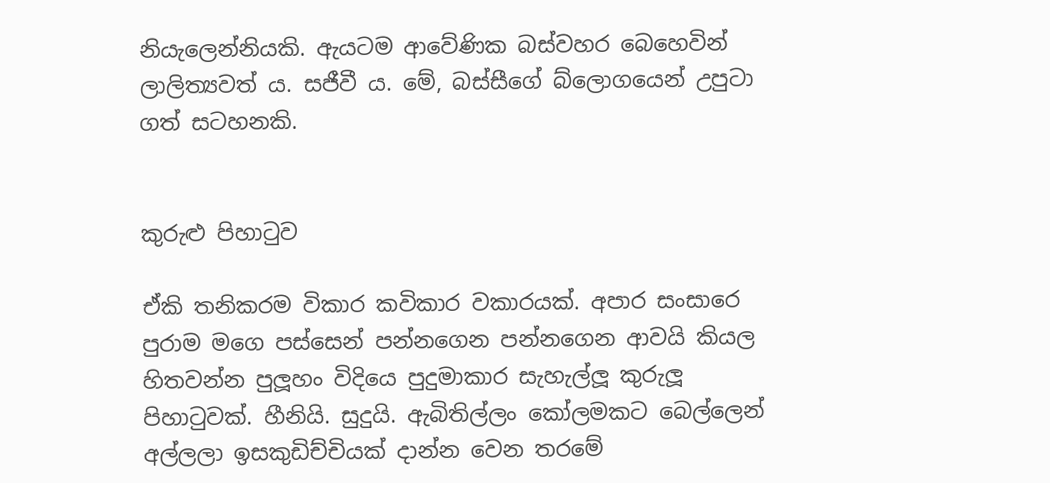නියැලෙන්නියකි. ඇයටම ආවේණික බස්වහර බෙහෙවින් ලාලිත්‍යවත් ය. සජීවී ය. මේ, බස්සීගේ බ්ලොගයෙන් උපුටා ගත් සටහනකි.


කුරුළු පිහාටුව

ඒකි තනිකරම විකාර කවිකාර වකාරයක්. අපාර සංසාරෙ පුරාම මගෙ පස්සෙන් පන්නගෙන පන්නගෙන ආවයි කියල හිතවන්න පුලූහං විදියෙ පුදුමාකාර සැහැල්ලූ කුරුලූ පිහාටුවක්. හීනියි. සුදුයි. ඇබිතිල්ලං කෝලමකට බෙල්ලෙන් අල්ලලා ඉසකුඩිච්චියක් දාන්න වෙන තරමේ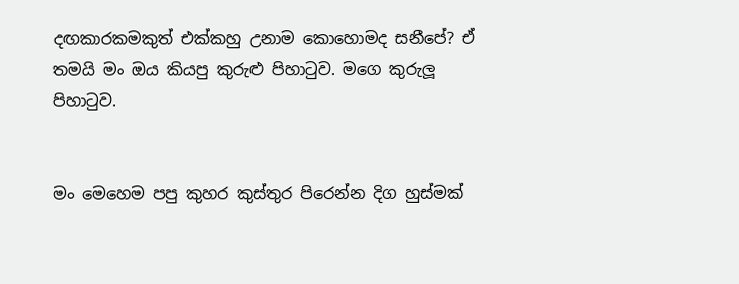දඟකාරකමකුත් එක්කහු උනාම කොහොමද සනීපේ? ඒ තමයි මං ඔය කියපු කුරුළු පිහාටුව. මගෙ කුරුලූ පිහාටුව.


මං මෙහෙම පපු කුහර කුස්තුර පිරෙන්න දිග හුස්මක්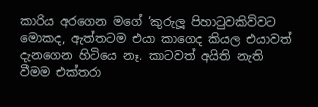කාරිය අරගෙන මගේ ‘කුරුලූ පිහාටුවකිව්වට මොකද, ඇත්තටම එයා කාගෙද කියල එයාවත් දැනගෙන හිටියෙ නෑ. කාටවත් අයිති නැති වීමම එක්තරා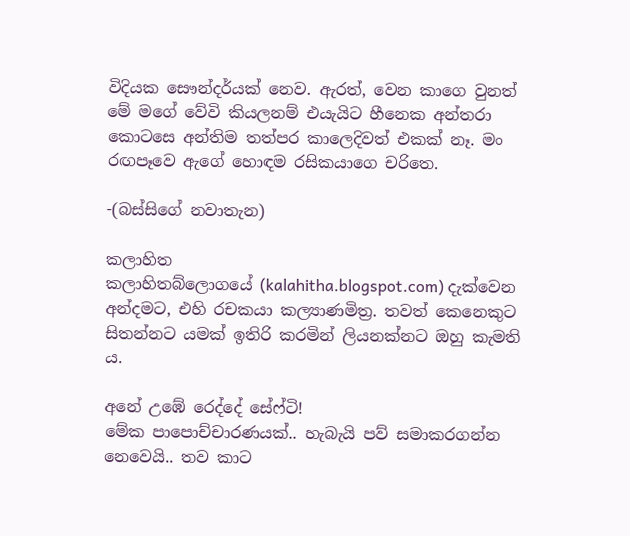විදියක සෞන්දර්යක් නෙව. ඇරත්, වෙන කාගෙ වුනත් මේ මගේ වේවි කියලනම් එයැයිට හීනෙක අන්තරා කොටසෙ අන්තිම තත්පර කාලෙදිවත් එකක් නෑ. මං රඟපෑවෙ ඇගේ හොඳම රසිකයාගෙ චරිතෙ.

-(බස්සිගේ නවාතැන)

කලාහිත
කලාහිතබ්ලොගයේ (kalahitha.blogspot.com) දැක්වෙන අන්දමට, එහි රචකයා කල්‍යාණමිත්‍ර. තවත් කෙනෙකුට සිතන්නට යමක් ඉතිරි කරමින් ලියනක්නට ඔහු කැමති ය.

අනේ උඹේ රෙද්දේ සේෆ්ටි!
මේක පාපොච්චාරණයක්.. හැබැයි පව් සමාකරගන්න නෙවෙයි.. තව කාට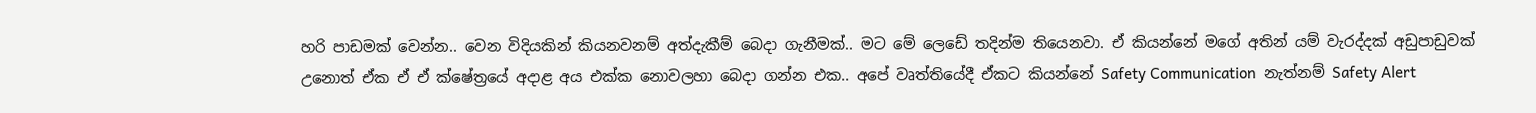හරි පාඩමක් වෙන්න.. වෙන විදියකින් කියනවනම් අත්දැකීම් බෙදා ගැනීමක්.. මට මේ ලෙඩේ තදින්ම තියෙනවා. ඒ කියන්නේ මගේ අතින් යම් වැරද්දක් අඩුපාඩුවක් උනොත් ඒක ඒ ඒ ක්ෂේත්‍රයේ අදාළ අය එක්ක නොවලහා බෙදා ගන්න එක.. අපේ වෘත්තියේදී ඒකට කියන්නේ Safety Communication  නැත්නම් Safety Alert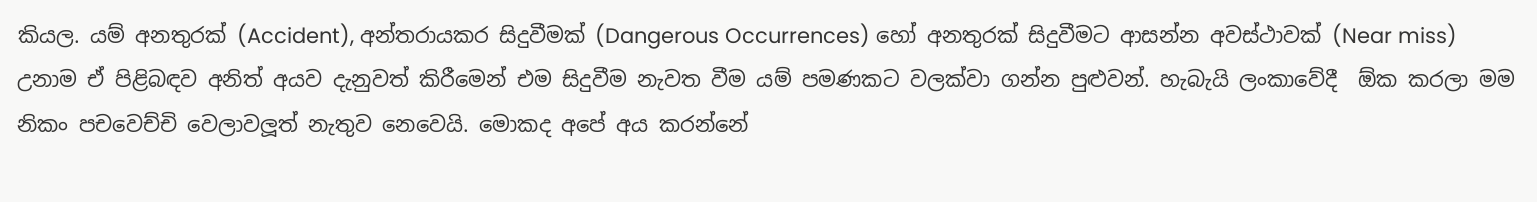කියල. යම් අනතුරක් (Accident), අන්තරායකර සිදුවීමක් (Dangerous Occurrences) හෝ අනතුරක් සිදුවීමට ආසන්න අවස්ථාවක් (Near miss) උනාම ඒ පිළිබඳව අනිත් අයව දැනුවත් කිරීමෙන් එම සිදුවීම නැවත වීම යම් පමණකට වලක්වා ගන්න පුළුවන්. හැබැයි ලංකාවේදී  ඕක කරලා මම නිකං පචවෙච්චි වෙලාවලූත් නැතුව නෙවෙයි. මොකද අපේ අය කරන්නේ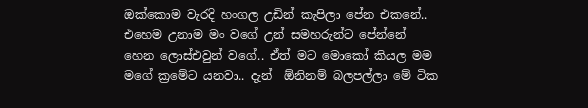ඔක්කොම වැරදි හංගල උඩින් කැපිලා පේන එකනේ.. එහෙම උනාම මං වගේ උන් සමහරුන්ට පේන්නේ හෙන ලොස්එවුන් වගේ.. ඒත් මට මොකෝ කියල මම මගේ ක්‍රමේට යනවා.. දැන්  ඕනිනම් බලපල්ලා මේ ටික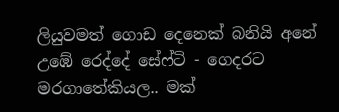ලියුවමත් ගොඩ දෙනෙක් බනියි අනේ උඹේ රෙද්දේ සේෆ්ටි - ගෙදරට මරගාතේකියල.. මක්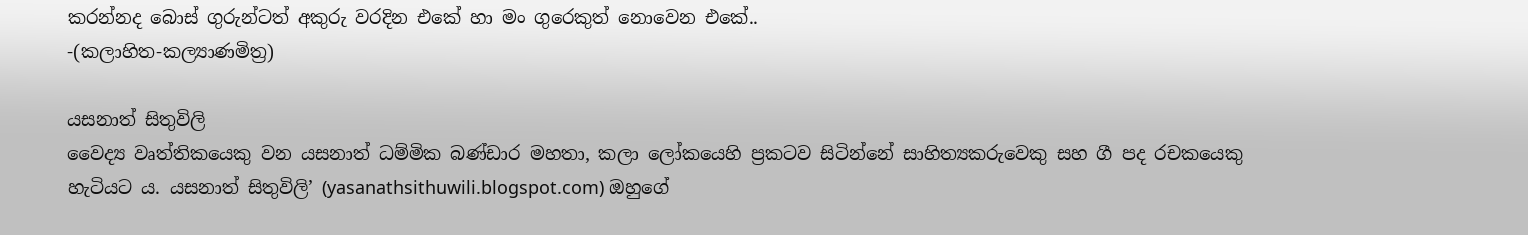කරන්නද බොස් ගුරුන්ටත් අකුරු වරදින එකේ හා මං ගුරෙකුත් නොවෙන එකේ..
-(කලාහිත-කල්‍යාණමිත්‍ර)

යසනාත් සිතුවිලි
වෛද්‍ය වෘත්තිකයෙකු වන යසනාත් ධම්මික බණ්ඩාර මහතා, කලා ලෝකයෙහි ප්‍රකටව සිටින්නේ සාහිත්‍යකරුවෙකු සහ ගී පද රචකයෙකු හැටියට ය. යසනාත් සිතුවිලි’ (yasanathsithuwili.blogspot.com) ඔහුගේ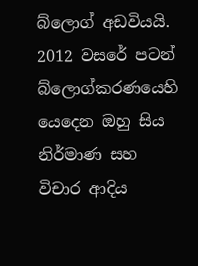බ්ලොග් අඩවියයි. 2012 වසරේ පටන් බ්ලොග්කරණයෙහි යෙදෙන ඔහු සිය නිර්මාණ සහ විචාර ආදිය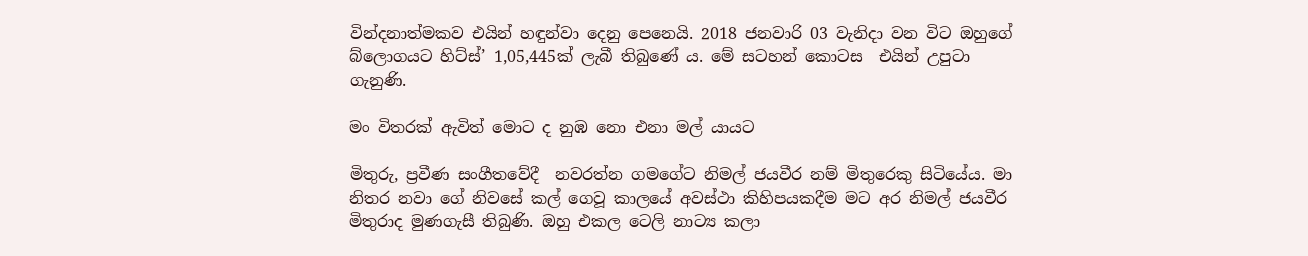වින්දනාත්මකව එයින් හඳුන්වා දෙනු පෙනෙයි. 2018 ජනවාරි 03 වැනිදා වන විට ඔහුගේ බ්ලොගයට හිට්ස්’ 1,05,445ක් ලැබී තිබුණේ ය. මේ සටහන් කොටස  එයින් උපුටා ගැනුණි.

මං විතරක් ඇවිත් මොට ද නුඹ නො එනා මල් යායට

මිතුරු, ප්‍රවීණ සංගීතවේදී  නවරත්න ගමගේට නිමල් ජයවීර නම් මිතුරෙකු සිටියේය. මා නිතර නවා ගේ නිවසේ කල් ගෙවූ කාලයේ අවස්ථා කිහිපයකදීම මට අර නිමල් ජයවීර මිතුරාද මුණගැසී තිබුණි. ඔහු එකල ටෙලි නාට්‍ය කලා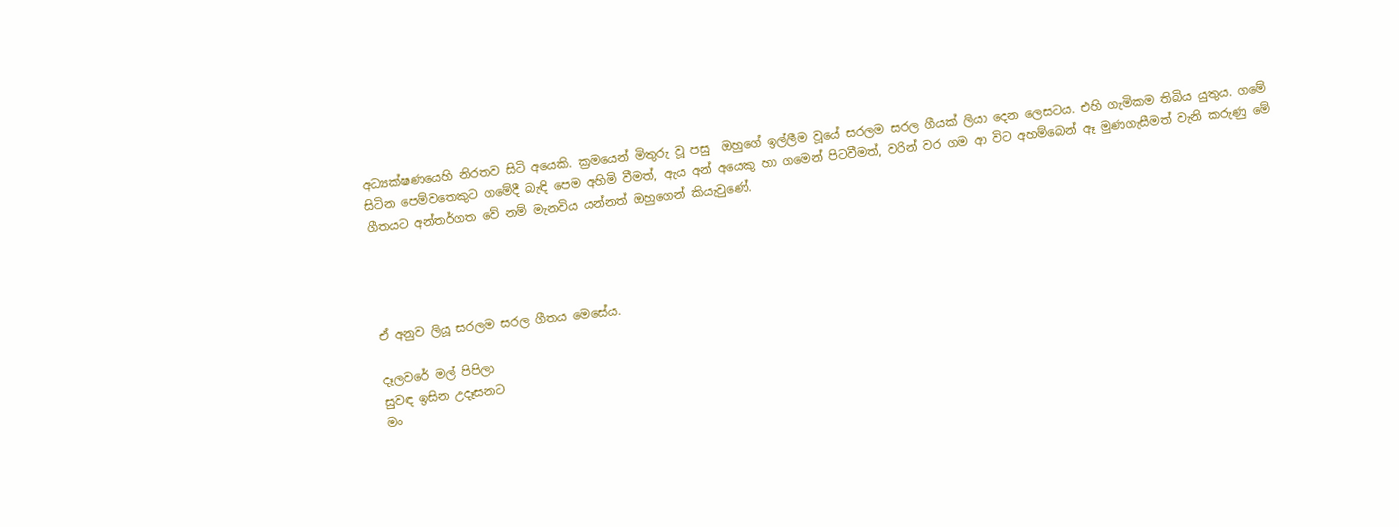අධ්‍යක්ෂණයෙහි නිරතව සිටි අයෙකි. ක්‍රමයෙන් මිතුරු වූ පසු  ඔහුගේ ඉල්ලීම වූයේ සරලම සරල ගීයක් ලියා දෙන ලෙසටය. එහි ගැමිකම තිබිය යුතුය. ගමේ සිටින පෙම්වතෙකුට ගමේදී බැඳි පෙම අහිමි වීමත්, ඇය අන් අයෙකු හා ගමෙන් පිටවීමත්, වරින් වර ගම ආ විට අහම්බෙන් ඈ මුණගැසීමත් වැනි කරුණු මේ ගීතයට අන්තර්ගත වේ නම් මැනවිය යන්නත් ඔහුගෙන් කියැවුණේ.




ඒ අනුව ලියූ සරලම සරල ගීතය මෙසේය.

දෑලවරේ මල් පිපිලා
සුවඳ ඉසින උදෑසනට
මං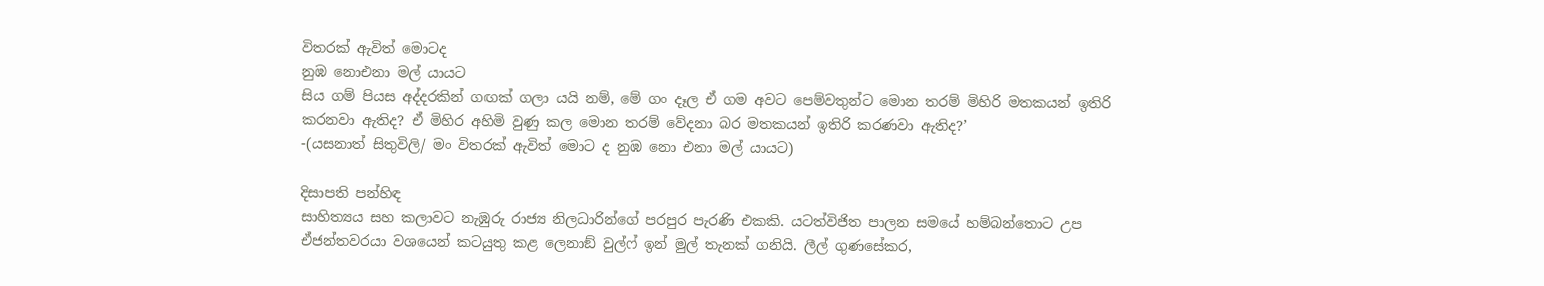විතරක් ඇවිත් මොටද
නුඹ නොඑනා මල් යායට
සිය ගම් පියස අද්දරකින් ගඟක් ගලා යයි නම්, මේ ගං දෑල ඒ ගම අවට පෙම්වතුන්ට මොන තරම් මිහිරි මතකයන් ඉතිරි කරනවා ඇතිද? ඒ මිහිර අහිමි වුණු කල මොන තරම් වේදනා බර මතකයන් ඉතිරි කරණවා ඇතිද?’
-(යසනාත් සිතුවිලි/ මං විතරක් ඇවිත් මොට ද නුඹ නො එනා මල් යායට)

දිසාපති පන්හිඳ
සාහිත්‍යය සහ කලාවට නැඹුරු රාජ්‍ය නිලධාරින්ගේ පරපුර පැරණි එකකි. යටත්විජිත පාලන සමයේ හම්බන්තොට උප ඒජන්තවරයා වශයෙන් කටයුතු කළ ලෙනාඞ් වුල්ෆ් ඉන් මුල් තැනක් ගනියි. ලීල් ගුණසේකර,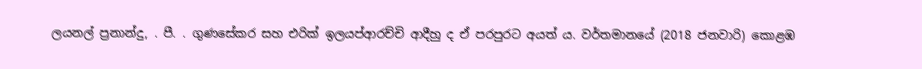ලයනල් ප්‍රනාන්දු, . පී. . ගුණසේකර සහ එරික් ඉලයප්ආරච්චි ආදීහු ද ඒ පරපුරට අයත් ය. වර්තමානයේ (2018 ජනවාරි) කොළඹ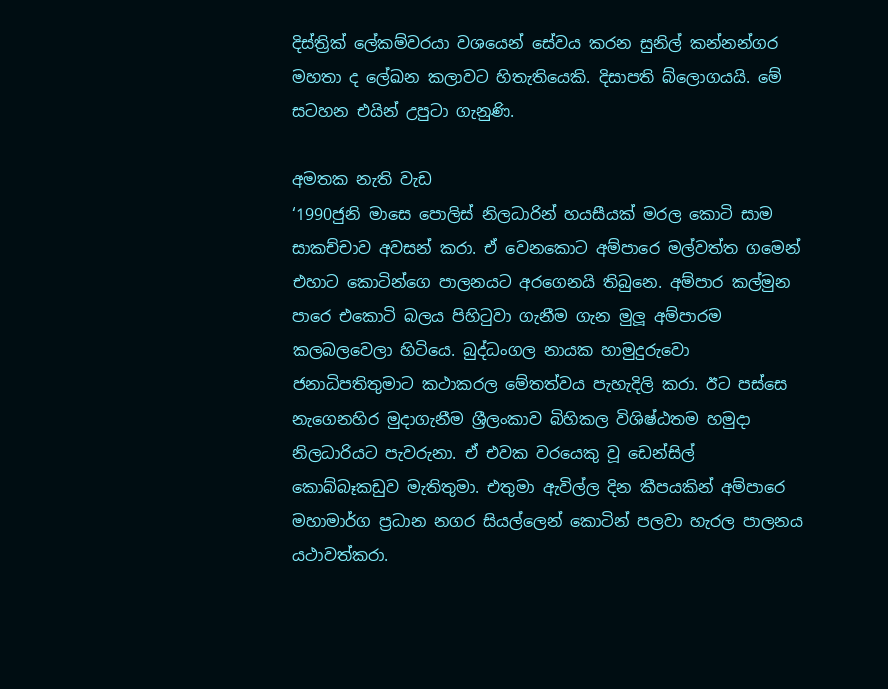දිස්ත්‍රික් ලේකම්වරයා වශයෙන් සේවය කරන සුනිල් කන්නන්ගර මහතා ද ලේඛන කලාවට හිතැතියෙකි. දිසාපති බ්ලොගයයි. මේ සටහන එයින් උපුටා ගැනුණි.

අමතක නැති වැඩ
‘1990ජුනි මාසෙ පොලිස් නිලධාරින් හයසීයක් මරල කොටි සාම සාකච්චාව අවසන් කරා. ඒ වෙනකොට අම්පාරෙ මල්වත්ත ගමෙන් එහාට කොටින්ගෙ පාලනයට අරගෙනයි තිබුනෙ. අම්පාර කල්මුන පාරෙ එකොටි බලය පිහිටුවා ගැනීම ගැන මුලූ අම්පාරම කලබලවෙලා හිටියෙ. බුද්ධංගල නායක හාමුදුරුවො ජනාධිපතිතුමාට කථාකරල මේතත්වය පැහැදිලි කරා. ඊට පස්සෙ නැගෙනහිර මුදාගැනීම ශ්‍රීලංකාව බිහිකල විශිෂ්ඨතම හමුදා නිලධාරියට පැවරුනා. ඒ එවක වරයෙකු වූ ඩෙන්සිල් කොබ්බෑකඩුව මැතිතුමා. එතුමා ඇවිල්ල දින කීපයකින් අම්පාරෙ මහාමාර්ග ප්‍රධාන නගර සියල්ලෙන් කොටින් පලවා හැරල පාලනය යථාවත්කරා.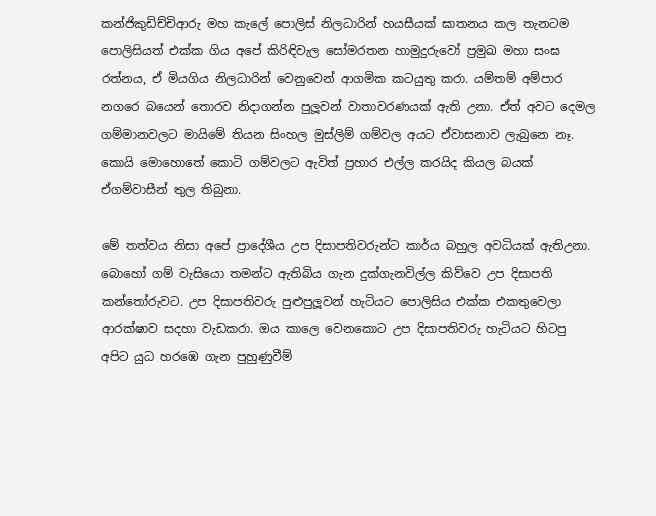කන්ජිකුඩිච්චිආරු මහ කැලේ පොලිස් නිලධාරින් හයසීයක් ඝාතනය කල තැනටම පොලිසියත් එක්ක ගිය අපේ කිරිඳිවැල සෝමරතන හාමුදුරුවෝ ප්‍රමුඛ මහා සංඝ රත්නය, ඒ මියගිය නිලධාරින් වෙනුවෙන් ආගමික කටයුතු කරා. යම්තම් අම්පාර නගරෙ බයෙන් තොරව නිදාගන්න පුලූවන් වාතාවරණයක් ඇති උනා. ඒත් අවට දෙමල ගම්මානවලට මායිමේ තියන සිංහල මුස්ලිම් ගම්වල අයට ඒවාසනාව ලැබුනෙ නෑ. කොයි මොහොතේ කොටි ගම්වලට ඇවිත් ප්‍රහාර එල්ල කරයිද කියල බයක් ඒගම්වාසීන් තුල තිබුනා.

මේ තත්වය නිසා අපේ ප්‍රාදේශීය උප දිසාපතිවරුන්ට කාර්ය බහුල අවධියක් ඇතිඋනා. බොහෝ ගම් වැසියො තමන්ට ඇතිබිය ගැන දුක්ගැනවිල්ල කිව්වෙ උප දිසාපති කන්තෝරුවට. උප දිසාපතිවරු පුළුපුලූවන් හැටියට පොලිසිය එක්ක එකතුවෙලා ආරක්ෂාව සදහා වැඩකරා. ඔය කාලෙ වෙනකොට උප දිසාපතිවරු හැටියට හිටපු අපිට යුධ හරඹෙ ගැන පුහුණුවීම්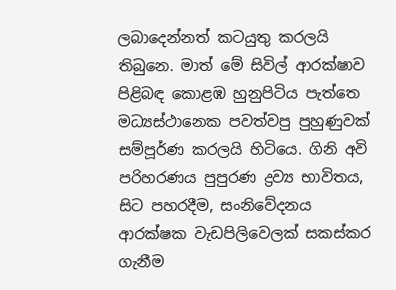ලබාදෙන්නත් කටයුතු කරලයි තිබුනෙ. මාත් මේ සිවිල් ආරක්ෂාව පිළිබඳ කොළඹ හුනුපිටිය පැත්තෙ මධ්‍යස්ථානෙක පවත්වපු පුහුණුවක් සම්පූර්ණ කරලයි හිටියෙ. ගිනි අවි පරිහරණය පුපුරණ ද්‍රව්‍ය භාවිතය, සිට පහරදීම, සංනිවේදනය ආරක්ෂක වැඩපිලිවෙලක් සකස්කර ගැනීම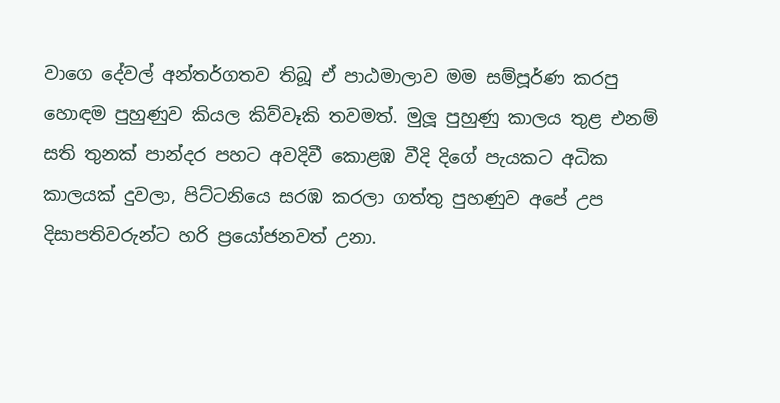වාගෙ දේවල් අන්තර්ගතව තිබූ ඒ පාඨමාලාව මම සම්පූර්ණ කරපු හොඳම පුහුණුව කියල කිව්වෑකි තවමත්. මුලූ පුහුණු කාලය තුළ එනම් සති තුනක් පාන්දර පහට අවදිවී කොළඹ වීදි දිගේ පැයකට අධික කාලයක් දුවලා, පිට්ටනියෙ සරඹ කරලා ගත්තු පුහණුව අපේ උප දිසාපතිවරුන්ට හරි ප්‍රයෝජනවත් උනා.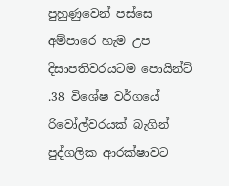පුහුණුවෙන් පස්සෙ අම්පාරෙ හැම උප දිසාපතිවරයටම පොයින්ට් .38 විශේෂ වර්ගයේ රිවෝල්වරයක් බැගින් පුද්ගලික ආරක්ෂාවට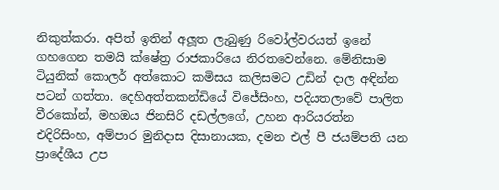නිකුත්කරා. අපිත් ඉතින් අලූත ලැබුණු රිවෝල්වරයත් ඉනේ ගහගෙන තමයි ක්ෂේත්‍ර රාජකාරියෙ නිරතවෙන්නෙ. මේනිසාම ටියුනික් කොලර් අත්කොට කමිසය කලිසමට උඩින් දාල අඳින්න පටන් ගත්තා. දෙහිඅත්තකන්ඩියේ විජේසිංහ, පදියතලාවේ පාලිත වීරකෝන්, මහඔය ජිනසිරි දඩල්ලගේ, උහන ආරියරත්න එදිරිසිංහ, අම්පාර මුනිදාස දිසානායක, දමන එල් පී ජයම්පති යන ප්‍රාදේශීය උප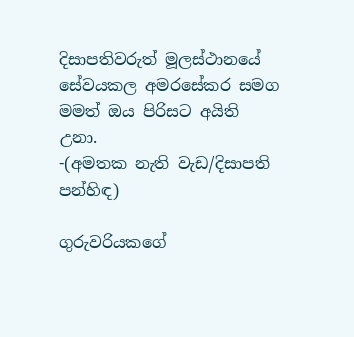දිසාපතිවරුත් මූලස්ථානයේ සේවයකල අමරසේකර සමග මමත් ඔය පිරිසට අයිති උනා.
-(අමතක නැති වැඩ/දිසාපති පන්හිඳ)

ගුරුවරියකගේ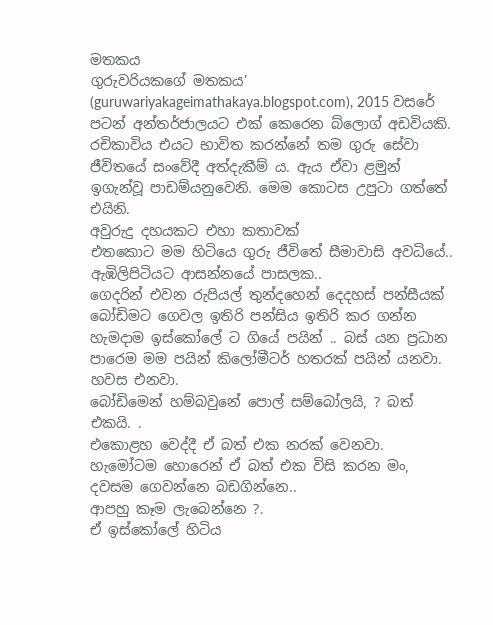මතකය
ගුරුවරියකගේ මතකය’ (guruwariyakageimathakaya.blogspot.com), 2015 වසරේ පටන් අන්තර්ජාලයට එක් කෙරෙන බ්ලොග් අඩවියකි. රචිකාවිය එයට භාවිත කරන්නේ තම ගුරු සේවා ජීවිතයේ සංවේදී අත්දැකීම් ය. ඇය ඒවා ළමුන් ඉගැන්වූ පාඩම්යනුවෙනි. මෙම කොටස උපුටා ගත්තේ එයිනි.
අවුරුදු දහයකට එහා කතාවක්
එතකොට මම හිටියෙ ගුරු ජීවිතේ සීමාවාසි අවධියේ..
ඇඹිලිපිටියට ආසන්නයේ පාසලක..
ගෙදරින් එවන රුපියල් තුන්දහෙන් දෙදහස් පන්සීයක් බෝඩිමට ගෙවල ඉතිරි පන්සිය ඉතිරි කර ගන්න හැමදාම ඉස්කෝලේ ට ගියේ පයින් .. බස් යන ප්‍රධාන පාරෙම මම පයින් කිලෝමීටර් හතරක් පයින් යනවා. හවස එනවා.
බෝඩිමෙන් හම්බවුනේ පොල් සම්බෝලයි, ? බත් එකයි. .
එකොළහ වෙද්දී ඒ බත් එක නරක් වෙනවා. හැමෝටම හොරෙන් ඒ බත් එක විසි කරන මං, දවසම ගෙවන්නෙ බඩගින්නෙ..
ආපහු කෑම ලැබෙන්නෙ ?.
ඒ ඉස්කෝලේ හිටිය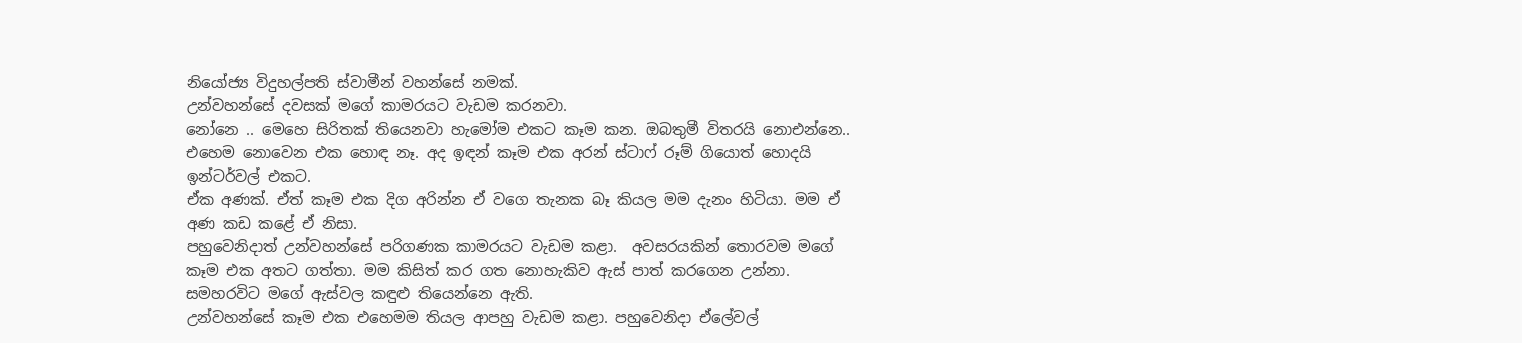නියෝජ්‍ය විදුහල්පති ස්වාමීන් වහන්සේ නමක්.
උන්වහන්සේ දවසක් මගේ කාමරයට වැඩම කරනවා.
නෝනෙ .. මෙහෙ සිරිතක් තියෙනවා හැමෝම එකට කෑම කන. ඔබතුමී විතරයි නොඑන්නෙ.. එහෙම නොවෙන එක හොඳ නෑ. අද ඉඳන් කෑම එක අරන් ස්ටාෆ් රූම් ගියොත් හොදයි ඉන්ටර්වල් එකට.
ඒක අණක්. ඒත් කෑම එක දිග අරින්න ඒ වගෙ තැනක බෑ කියල මම දැනං හිටියා. මම ඒ අණ කඩ කළේ ඒ නිසා.
පහුවෙනිදාත් උන්වහන්සේ පරිගණක කාමරයට වැඩම කළා.  අවසරයකින් තොරවම මගේ කෑම එක අතට ගත්තා. මම කිසිත් කර ගත නොහැකිව ඇස් පාත් කරගෙන උන්නා.
සමහරවිට මගේ ඇස්වල කඳුළු තියෙන්නෙ ඇති.
උන්වහන්සේ කෑම එක එහෙමම තියල ආපහු වැඩම කළා. පහුවෙනිදා ඒලේවල්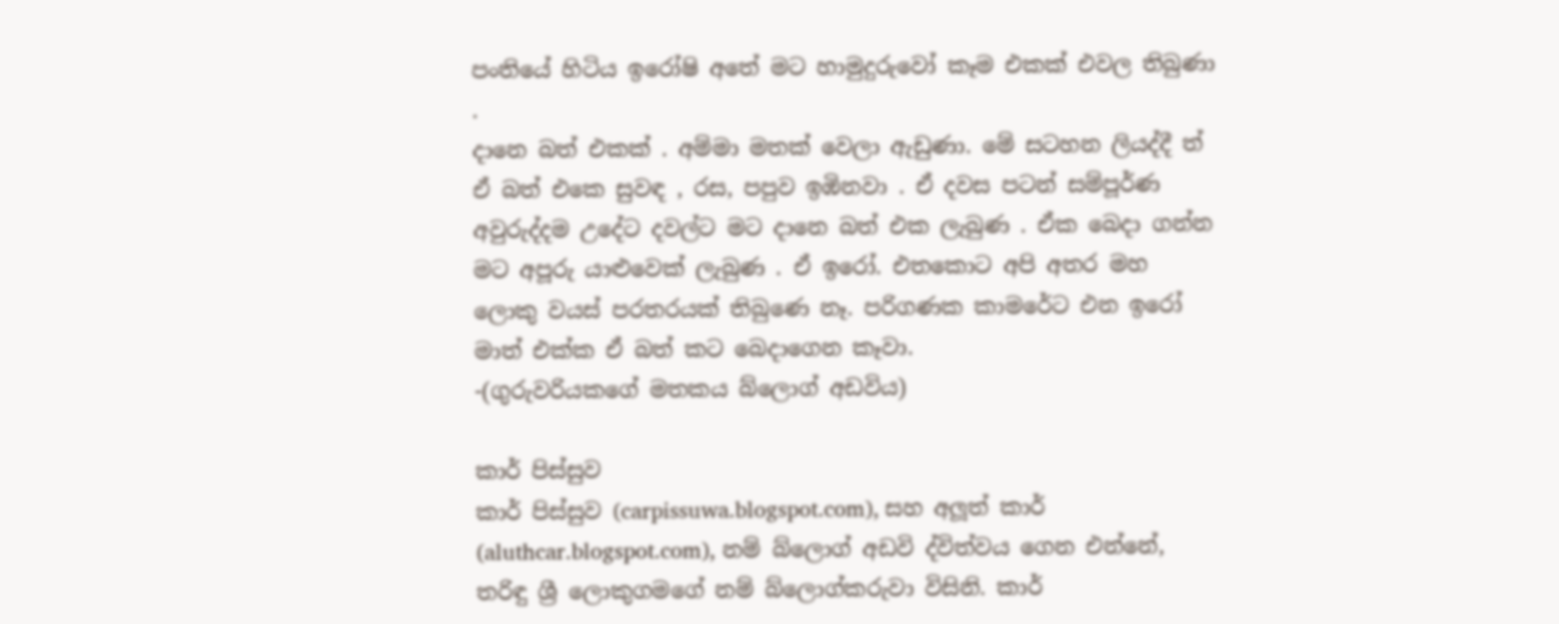පංතියේ හිටිය ඉරෝෂි අතේ මට හාමුදුරුවෝ කෑම එකක් එවල තිබුණා .
දානෙ බත් එකක් . අම්මා මතක් වෙලා ඇඩුණා. මේ සටහන ලියද්දී ත් ඒ බත් එකෙ සුවඳ , රස, පපුව ඉඹිනවා . ඒ දවස පටන් සම්පූර්ණ අවුරුද්දම උදේට දවල්ට මට දානෙ බත් එක ලැබුණ . ඒක බෙදා ගන්න මට අපූරු යාළුවෙක් ලැබුණ . ඒ ඉරෝ. එතකොට අපි අතර මහ ලොකු වයස් පරතරයක් තිබුණෙ නෑ. පරිගණක කාමරේට එන ඉරෝ මාත් එක්ක ඒ බත් කට බෙදාගෙන කෑවා.
-(ගුරුවරියකගේ මතකය බ්ලොග් අඩවිය)

කාර් පිස්සුව
කාර් පිස්සුව (carpissuwa.blogspot.com), සහ අලූත් කාර් (aluthcar.blogspot.com), නම් බ්ලොග් අඩවි ද්විත්වය ගෙන එන්නේ, තරිඳු ශ්‍රී ලොකුගමගේ නම් බ්ලොග්කරුවා විසිනි. කාර්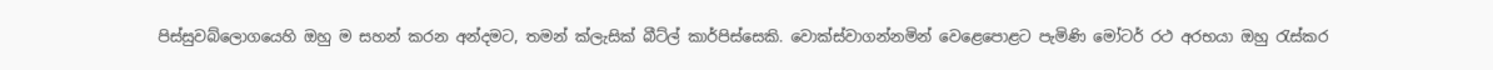පිස්සුවබ්ලොගයෙහි ඔහු ම සහන් කරන අන්දමට, තමන් ක්ලැසික් බීට්ල් කාර්පිස්සෙකි. වොක්ස්වාගන්නමින් වෙළෙපොළට පැමිණි මෝටර් රථ අරභයා ඔහු රැස්කර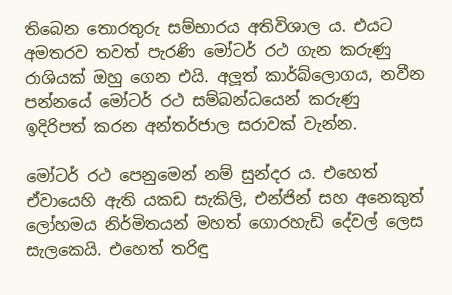තිබෙන තොරතුරු සම්භාරය අතිවිශාල ය. එයට අමතරව තවත් පැරණි මෝටර් රථ ගැන කරුණු රාශියක් ඔහු ගෙන එයි. අලූත් කාර්බ්ලොගය, නවීන පන්නයේ මෝටර් රථ සම්බන්ධයෙන් කරුණු ඉදිරිපත් කරන අන්තර්ජාල සරාවක් වැන්න.

මෝටර් රථ පෙනුමෙන් නම් සුන්දර ය. එහෙත් ඒවායෙහි ඇති යකඩ සැකිලි, එන්ජින් සහ අනෙකුත් ලෝහමය නිර්මිතයන් මහත් ගොරහැඩි දේවල් ලෙස සැලකෙයි. එහෙත් තරිඳු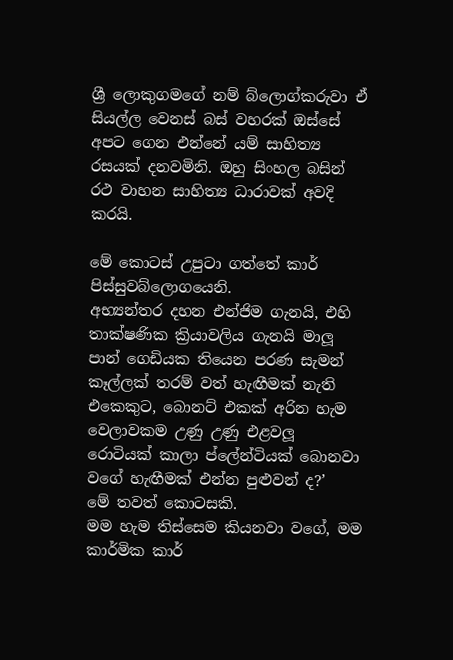ශ්‍රී ලොකුගමගේ නම් බ්ලොග්කරුවා ඒ සියල්ල වෙනස් බස් වහරක් ඔස්සේ අපට ගෙන එන්නේ යම් සාහිත්‍ය රසයක් දනවමිනි. ඔහු සිංහල බසින් රථ වාහන සාහිත්‍ය ධාරාවක් අවදි කරයි.

මේ කොටස් උපුටා ගත්තේ කාර් පිස්සුවබ්ලොගයෙනි.
අභ්‍යන්තර දහන එන්ජිම ගැනයි, එහි තාක්ෂණික ක්‍රියාවලිය ගැනයි මාලූ පාන් ගෙඩියක තියෙන පරණ සැමන් කෑල්ලක් තරම් වත් හැඟීමක් නැති එකෙකුට, බොනට් එකක් අරින හැම වෙලාවකම උණු උණු එළවලූ රොටියක් කාලා ප්ලේන්ටියක් බොනවා වගේ හැඟීමක් එන්න පුළුවන් ද?’
මේ තවත් කොටසකි.
මම හැම තිස්සෙම කියනවා වගේ, මම කාර්මික කාර්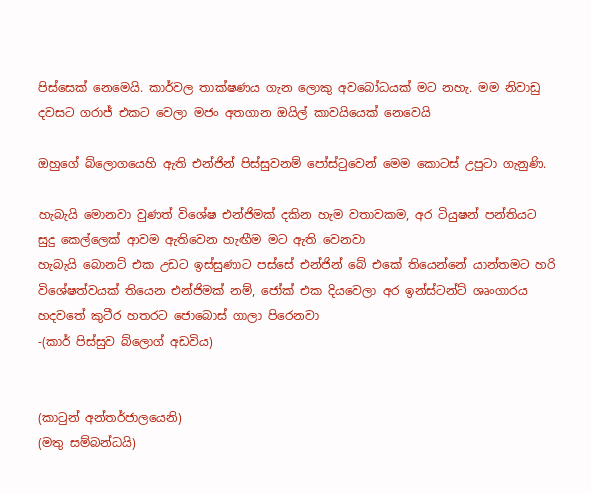පිස්සෙක් නෙමෙයි. කාර්වල තාක්ෂණය ගැන ලොකු අවබෝධයක් මට නහැ. මම නිවාඩු දවසට ගරාජ් එකට වෙලා මජං අතගාන ඔයිල් කාවයියෙක් නෙවෙයි

ඔහුගේ බ්ලොගයෙහි ඇති එන්ජින් පිස්සුවනම් පෝස්ටුවෙන් මෙම කොටස් උපුටා ගැනුණි.

හැබැයි මොනවා වුණත් විශේෂ එන්ජිමක් දකින හැම වතාවකම, අර ටියුෂන් පන්තියට සුදු කෙල්ලෙක් ආවම ඇතිවෙන හැඟීම මට ඇති වෙනවා
හැබැයි බොනට් එක උඩට ඉස්සුණාට පස්සේ එන්ජින් බේ එකේ තියෙන්නේ යාන්තමට හරි විශේෂත්වයක් තියෙන එන්ජිමක් නම්, ජෝක් එක දියවෙලා අර ඉන්ස්ටන්ට් ශෘංගාරය හදවතේ කුටීර හතරට ජොබොස් ගාලා පිරෙනවා
-(කාර් පිස්සුව බ්ලොග් අඩවිය)


(කාටුන් අන්තර්ජාලයෙනි)
(මතු සම්බන්ධයි)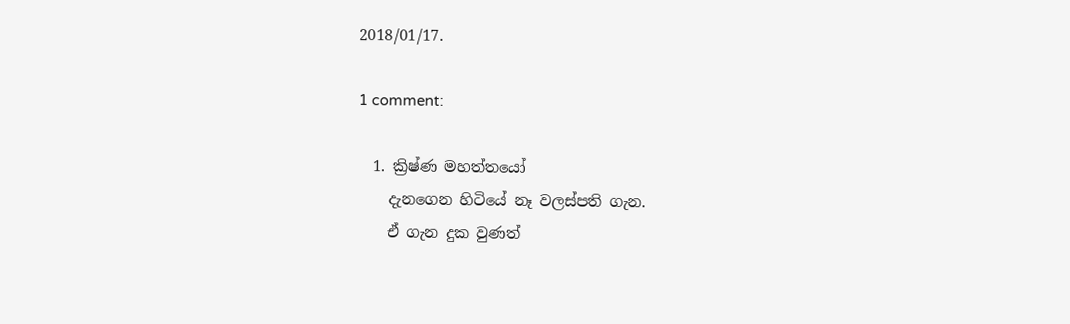2018/01/17.

1 comment:

  1. ක්‍රිෂ්ණ මහත්තයෝ
    දැනගෙන හිටියේ නෑ වලස්පති ගැන.
    ඒ ගැන දුක වුණත්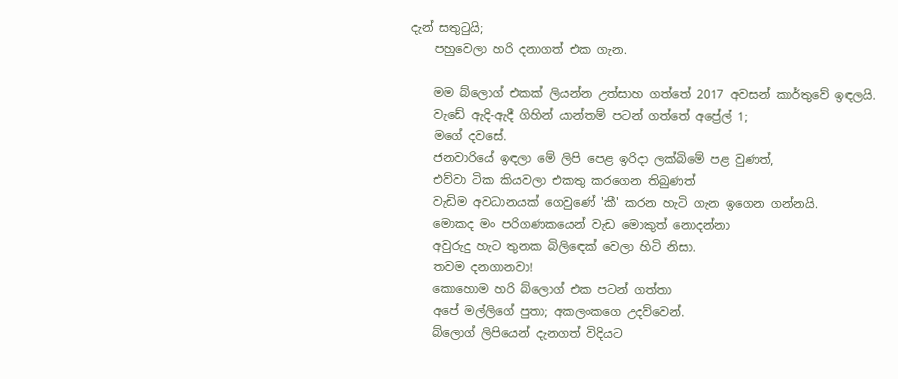දැන් සතුටුයි;
    පහුවෙලා හරි දනාගත් එක ගැන.

    මම බ්ලොග් එකක් ලියන්න උත්සාහ ගත්තේ 2017 අවසන් කාර්තුවේ ඉඳලයි.
    වැඩේ ඇදි-ඇදී ගිහින් යාන්තම් පටන් ගත්තේ අප්‍රේල් 1;
    මගේ දවසේ.
    ජනවාරියේ ඉඳලා මේ ලිපි පෙළ ඉරිදා ලක්බිමේ පළ වුණත්,
    එව්වා ටික කියවලා එකතු කරගෙන තිබුණත්
    වැඩිම අවධානයක් ගෙවුණේ 'කී' කරන හැටි ගැන ඉගෙන ගන්නයි.
    මොකද මං පරිගණකයෙන් වැඩ මොකුත් නොදන්නා
    අවුරුදු හැට තුනක බිලිඳෙක් වෙලා හිටි නිසා.
    තවම දනගානවා!
    කොහොම හරි බ්ලොග් එක පටන් ගත්තා
    අපේ මල්ලිගේ පුතා; අකලංකගෙ උදව්වෙන්.
    බ්ලොග් ලිපියෙන් දැනගත් විදියට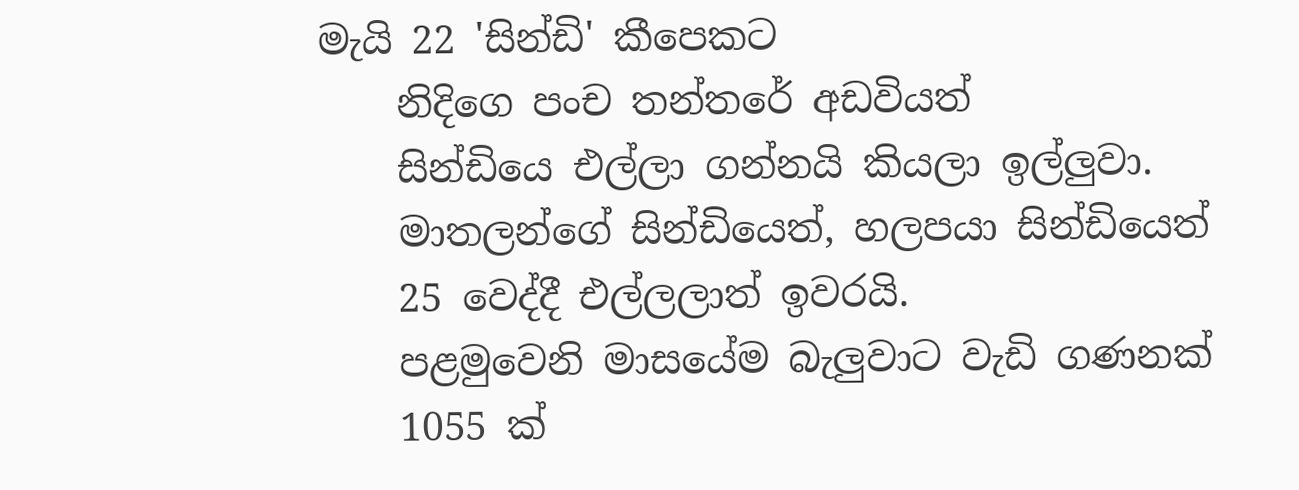මැයි 22 'සින්ඩි' කීපෙකට
    නිදිගෙ පංච තන්තරේ අඩවියත්
    සින්ඩියෙ එල්ලා ගන්නයි කියලා ඉල්ලුවා.
    මාතලන්ගේ සින්ඩියෙත්, හලපයා සින්ඩියෙත්
    25 වෙද්දී එල්ලලාත් ඉවරයි.
    පළමුවෙනි මාසයේම බැලුවාට වැඩි ගණනක්
    1055 ක්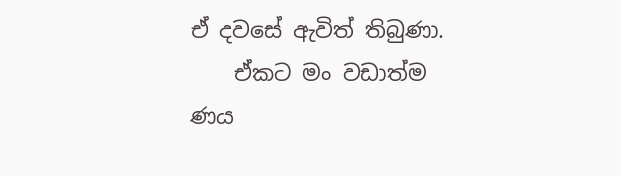ඒ දවසේ ඇවිත් තිබුණා.
    ඒකට මං වඩාත්ම ණය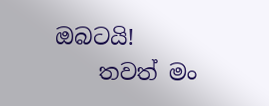ඔබටයි!
    තවත් මං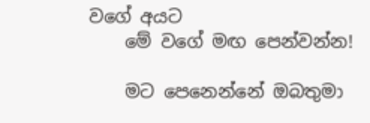වගේ අයට
    මේ වගේ මඟ පෙන්වන්න!

    මට පෙනෙන්නේ ඔබතුමා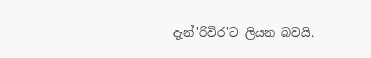දැන්'රිවිර'ට ලියන බවයි.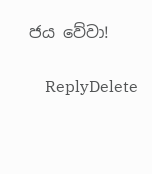ජය වේවා!

    ReplyDelete